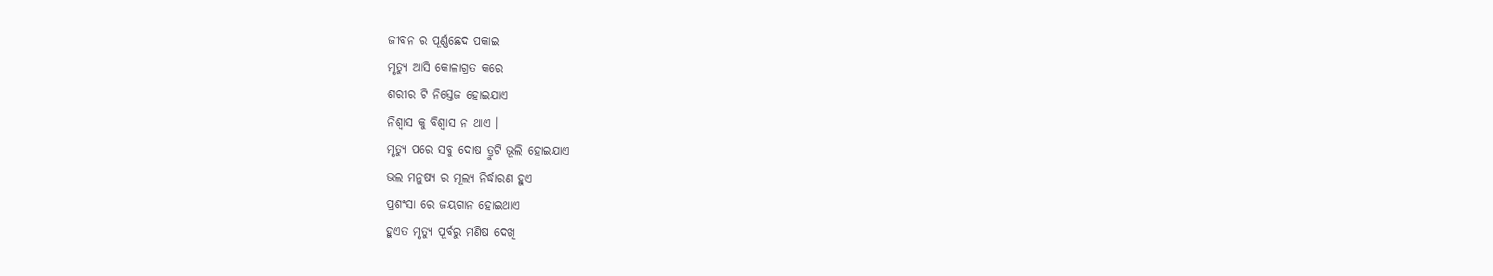ଜୀବନ ର ପୂର୍ଣ୍ଣଛେଦ ପକାଇ
ମୃତ୍ଯୁ ଆସି କୋଳାଗ୍ରତ କରେ
ଶରୀର ଟି ନିସ୍ତେଜ ହୋଇଯାଏ
ନିଶ୍ବାସ କୁ ବିଶ୍ବାସ ନ ଥାଏ ।
ମୃତ୍ଯୁ ପରେ ସବୁ ଦୋଷ ତ୍ରୁଟି ଭୂଲି ହୋଇଯାଏ
ଭଲ ମନୁଷ୍ଯ ର ମୂଲ୍ଯ ନିର୍ଦ୍ଧାରଣ ହୁଏ
ପ୍ରଶଂସା ରେ ଜୟଗାନ ହୋଇଥାଏ
ହୁଏତ ମୃତ୍ଯୁ ପୂର୍ବରୁ ମଣିଷ ଦେଖି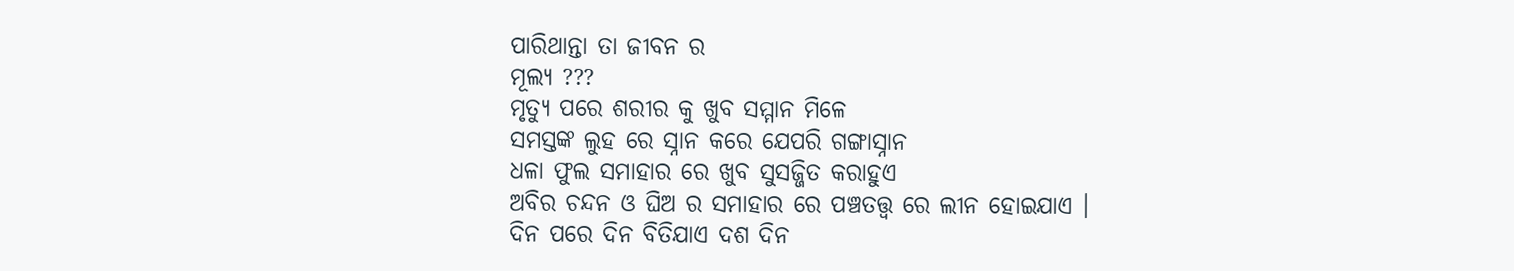ପାରିଥାନ୍ତା ତା ଜୀବନ ର
ମୂଲ୍ଯ ???
ମୃତ୍ଯୁ ପରେ ଶରୀର କୁ ଖୁବ ସମ୍ମାନ ମିଳେ
ସମସ୍ତଙ୍କ ଲୁହ ରେ ସ୍ନାନ କରେ ଯେପରି ଗଙ୍ଗାସ୍ନାନ
ଧଳା ଫୁଲ ସମାହାର ରେ ଖୁବ ସୁସଜ୍ଜିତ କରାହୁଏ
ଅବିର ଚନ୍ଦନ ଓ ଘିଅ ର ସମାହାର ରେ ପଞ୍ଚତତ୍ତ୍ବ ରେ ଲୀନ ହୋଇଯାଏ ।
ଦିନ ପରେ ଦିନ ବିତିଯାଏ ଦଶ ଦିନ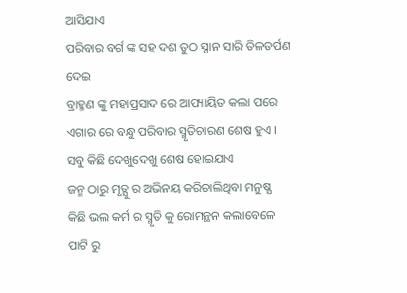ଆସିଯାଏ
ପରିବାର ବର୍ଗ ଙ୍କ ସହ ଦଶ ତୁଠ ସ୍ନାନ ସାରି ତିଳତର୍ପଣ ଦେଇ
ବ୍ରାହ୍ମଣ ଙ୍କୁ ମହାପ୍ରସାଦ ରେ ଆପ୍ୟାୟିତ କଲା ପରେ
ଏଗାର ରେ ବନ୍ଧୁ ପରିବାର ସ୍ମୃତିଚାରଣ ଶେଷ ହୁଏ ।
ସବୁ କିଛି ଦେଖୁଦେଖୁ ଶେଷ ହୋଇଯାଏ
ଜନ୍ମ ଠାରୁ ମୃତ୍ଯୁ ର ଅଭିନୟ କରିଚାଲିଥିବା ମନୁଷ୍ଯ
କିଛି ଭଲ କର୍ମ ର ସ୍ମୃତି କୁ ରୋମନ୍ଥନ କଲାବେଳେ
ପାଟି ରୁ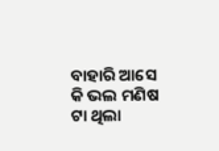ବାହାରି ଆସେ କି ଭଲ ମଣିଷ ଟା ଥିଲା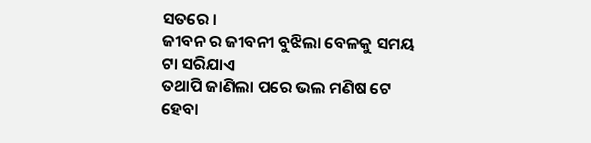ସତରେ ।
ଜୀବନ ର ଜୀବନୀ ବୁଝିଲା ବେଳକୁ ସମୟ ଟା ସରିଯାଏ
ତଥାପି ଜାଣିଲା ପରେ ଭଲ ମଣିଷ ଟେ ହେବା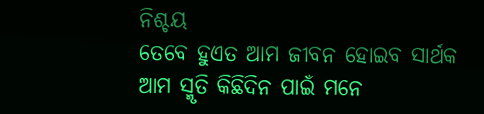ନିଶ୍ଚୟ
ତେବେ ହୁଏତ ଆମ ଜୀବନ ହୋଇବ ସାର୍ଥକ
ଆମ ସ୍ମୃତି କିଛିଦିନ ପାଇଁ ମନେ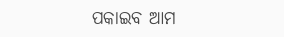ପକାଇବ ଆମ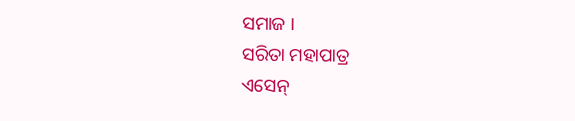ସମାଜ ।
ସରିତା ମହାପାତ୍ର
ଏସେନ୍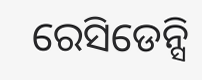ରେସିଡେନ୍ସି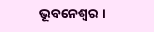ଭୂବନେଶ୍ବର ।